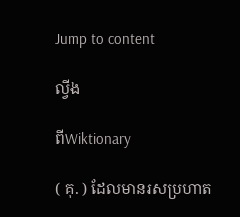Jump to content

ល្វីង

ពីWiktionary

( គុ. ) ដែលមានរសប្រហាត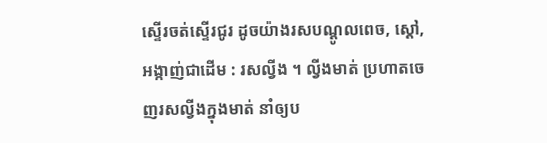ស្ទើរចត់ស្ទើរជូរ ដូចយ៉ាងរសបណ្តូលពេច, ស្តៅ, អង្កាញ់ជាដើម : រសល្វីង ។ ល្វីងមាត់ ប្រហាតចេញរសល្វីងក្នុងមាត់ នាំឲ្យប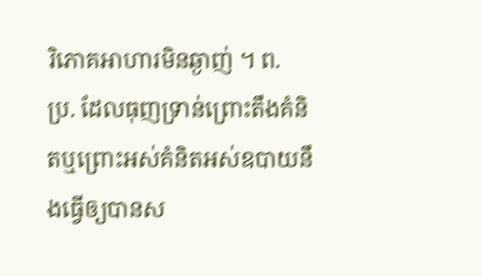រិភោគអាហារមិនឆ្ងាញ់ ។ ព. ប្រ. ដែលធុញទ្រាន់ព្រោះតឹងគំនិតឬព្រោះអស់គំនិតអស់ឧបាយនឹងធ្វើឲ្យបានស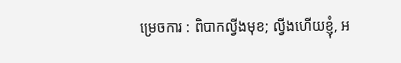ម្រេចការ : ពិបាកល្វីងមុខ; ល្វីងហើយខ្ញុំ, អ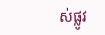ស់ផ្លូវ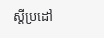ស្ដីប្រដៅ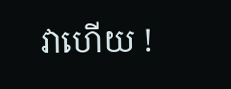វាហើយ !